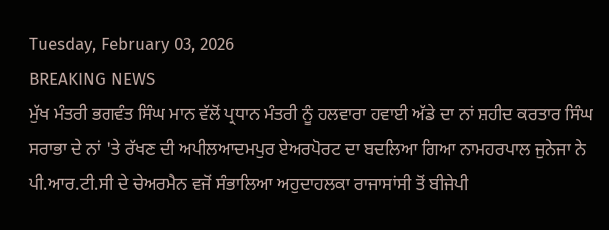Tuesday, February 03, 2026
BREAKING NEWS
ਮੁੱਖ ਮੰਤਰੀ ਭਗਵੰਤ ਸਿੰਘ ਮਾਨ ਵੱਲੋਂ ਪ੍ਰਧਾਨ ਮੰਤਰੀ ਨੂੰ ਹਲਵਾਰਾ ਹਵਾਈ ਅੱਡੇ ਦਾ ਨਾਂ ਸ਼ਹੀਦ ਕਰਤਾਰ ਸਿੰਘ ਸਰਾਭਾ ਦੇ ਨਾਂ 'ਤੇ ਰੱਖਣ ਦੀ ਅਪੀਲਆਦਮਪੁਰ ਏਅਰਪੋਰਟ ਦਾ ਬਦਲਿਆ ਗਿਆ ਨਾਮਹਰਪਾਲ ਜੁਨੇਜਾ ਨੇ ਪੀ.ਆਰ.ਟੀ.ਸੀ ਦੇ ਚੇਅਰਮੈਨ ਵਜੋਂ ਸੰਭਾਲਿਆ ਅਹੁਦਾਹਲਕਾ ਰਾਜਾਸਾਂਸੀ ਤੋਂ ਬੀਜੇਪੀ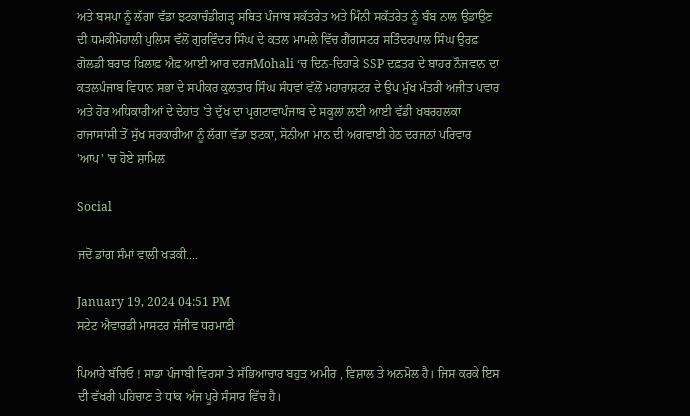ਅਤੇ ਬਸਪਾ ਨੂੰ ਲੱਗਾ ਵੱਡਾ ਝਟਕਾਚੰਡੀਗੜ੍ਹ ਸਥਿਤ ਪੰਜਾਬ ਸਕੱਤਰੇਤ ਅਤੇ ਮਿੰਨੀ ਸਕੱਤਰੇਤ ਨੂੰ ਬੰਬ ਨਾਲ ਉਡਾਉਣ ਦੀ ਧਮਕੀਮੋਹਾਲੀ ਪੁਲਿਸ ਵੱਲੋਂ ਗੁਰਵਿੰਦਰ ਸਿੰਘ ਦੇ ਕਤਲ ਮਾਮਲੇ ਵਿੱਚ ਗੈਂਗਸਟਰ ਸਤਿੰਦਰਪਾਲ ਸਿੰਘ ਉਰਫ਼ ਗੋਲਡੀ ਬਰਾੜ ਖ਼ਿਲਾਫ਼ ਐਫ਼ ਆਈ ਆਰ ਦਰਜMohali ‘ਚ ਦਿਨ-ਦਿਹਾੜੇ SSP ਦਫ਼ਤਰ ਦੇ ਬਾਹਰ ਨੌਜਵਾਨ ਦਾ ਕਤਲਪੰਜਾਬ ਵਿਧਾਨ ਸਭਾ ਦੇ ਸਪੀਕਰ ਕੁਲਤਾਰ ਸਿੰਘ ਸੰਧਵਾਂ ਵੱਲੋਂ ਮਹਾਰਾਸ਼ਟਰ ਦੇ ਉਪ ਮੁੱਖ ਮੰਤਰੀ ਅਜੀਤ ਪਵਾਰ ਅਤੇ ਹੋਰ ਅਧਿਕਾਰੀਆਂ ਦੇ ਦੇਹਾਂਤ 'ਤੇ ਦੁੱਖ ਦਾ ਪ੍ਰਗਟਾਵਾਪੰਜਾਬ ਦੇ ਸਕੂਲਾਂ ਲਈ ਆਈ ਵੱਡੀ ਖਬਰਹਲਕਾ ਰਾਜਾਸਾਂਸੀ ਤੋਂ ਸੁੱਖ ਸਰਕਾਰੀਆ ਨੂੰ ਲੱਗਾ ਵੱਡਾ ਝਟਕਾ, ਸੋਨੀਆ ਮਾਨ ਦੀ ਅਗਵਾਈ ਹੇਠ ਦਰਜਨਾਂ ਪਰਿਵਾਰ 'ਆਪ' 'ਚ ਹੋਏ ਸ਼ਾਮਿਲ

Social

ਜਦੋਂ ਡਾਂਗ ਸੰਮਾਂ ਵਾਲੀ ਖੜਕੀ....

January 19, 2024 04:51 PM
ਸਟੇਟ ਐਵਾਰਡੀ ਮਾਸਟਰ ਸੰਜੀਵ ਧਰਮਾਣੀ

ਪਿਆਰੇ ਬੱਚਿਓ ! ਸਾਡਾ ਪੰਜਾਬੀ ਵਿਰਸਾ ਤੇ ਸੱਭਿਆਚਾਰ ਬਹੁਤ ਅਮੀਰ , ਵਿਸ਼ਾਲ ਤੇ ਅਨਮੋਲ ਹੈ। ਜਿਸ ਕਰਕੇ ਇਸ ਦੀ ਵੱਖਰੀ ਪਹਿਚਾਣ ਤੇ ਧਾਂਕ ਅੱਜ ਪੂਰੇ ਸੰਸਾਰ ਵਿੱਚ ਹੈ।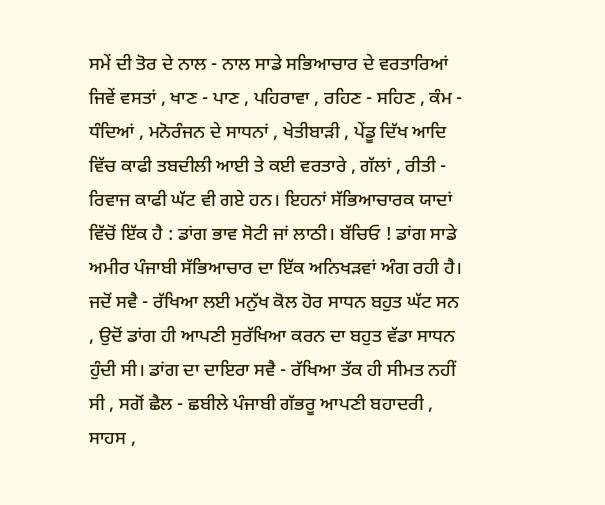ਸਮੇਂ ਦੀ ਤੋਰ ਦੇ ਨਾਲ - ਨਾਲ ਸਾਡੇ ਸਭਿਆਚਾਰ ਦੇ ਵਰਤਾਰਿਆਂ ਜਿਵੇਂ ਵਸਤਾਂ , ਖਾਣ - ਪਾਣ , ਪਹਿਰਾਵਾ , ਰਹਿਣ - ਸਹਿਣ , ਕੰਮ - ਧੰਦਿਆਂ , ਮਨੋਰੰਜਨ ਦੇ ਸਾਧਨਾਂ , ਖੇਤੀਬਾੜੀ , ਪੇਂਡੂ ਦਿੱਖ ਆਦਿ ਵਿੱਚ ਕਾਫੀ ਤਬਦੀਲੀ ਆਈ ਤੇ ਕਈ ਵਰਤਾਰੇ , ਗੱਲਾਂ , ਰੀਤੀ - ਰਿਵਾਜ ਕਾਫੀ ਘੱਟ ਵੀ ਗਏ ਹਨ। ਇਹਨਾਂ ਸੱਭਿਆਚਾਰਕ ਯਾਦਾਂ ਵਿੱਚੋਂ ਇੱਕ ਹੈ : ਡਾਂਗ ਭਾਵ ਸੋਟੀ ਜਾਂ ਲਾਠੀ। ਬੱਚਿਓ ! ਡਾਂਗ ਸਾਡੇ ਅਮੀਰ ਪੰਜਾਬੀ ਸੱਭਿਆਚਾਰ ਦਾ ਇੱਕ ਅਨਿਖੜਵਾਂ ਅੰਗ ਰਹੀ ਹੈ। ਜਦੋਂ ਸਵੈ - ਰੱਖਿਆ ਲਈ ਮਨੁੱਖ ਕੋਲ ਹੋਰ ਸਾਧਨ ਬਹੁਤ ਘੱਟ ਸਨ , ਉਦੋਂ ਡਾਂਗ ਹੀ ਆਪਣੀ ਸੁਰੱਖਿਆ ਕਰਨ ਦਾ ਬਹੁਤ ਵੱਡਾ ਸਾਧਨ ਹੁੰਦੀ ਸੀ। ਡਾਂਗ ਦਾ ਦਾਇਰਾ ਸਵੈ - ਰੱਖਿਆ ਤੱਕ ਹੀ ਸੀਮਤ ਨਹੀਂ ਸੀ , ਸਗੋਂ ਛੈਲ - ਛਬੀਲੇ ਪੰਜਾਬੀ ਗੱਭਰੂ ਆਪਣੀ ਬਹਾਦਰੀ , ਸਾਹਸ ,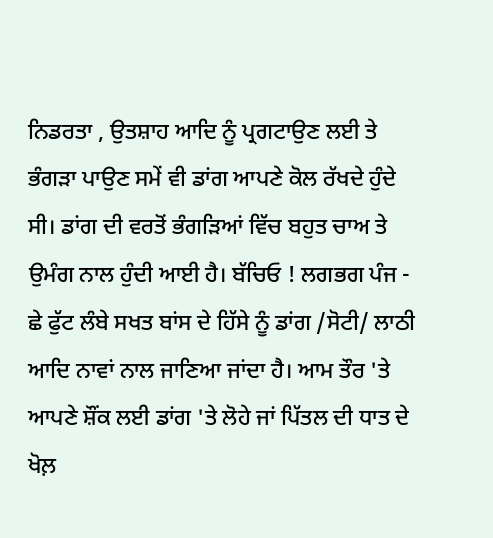ਨਿਡਰਤਾ , ਉਤਸ਼ਾਹ ਆਦਿ ਨੂੰ ਪ੍ਰਗਟਾਉਣ ਲਈ ਤੇ ਭੰਗੜਾ ਪਾਉਣ ਸਮੇਂ ਵੀ ਡਾਂਗ ਆਪਣੇ ਕੋਲ ਰੱਖਦੇ ਹੁੰਦੇ ਸੀ। ਡਾਂਗ ਦੀ ਵਰਤੋਂ ਭੰਗੜਿਆਂ ਵਿੱਚ ਬਹੁਤ ਚਾਅ ਤੇ ਉਮੰਗ ਨਾਲ ਹੁੰਦੀ ਆਈ ਹੈ। ਬੱਚਿਓ ! ਲਗਭਗ ਪੰਜ - ਛੇ ਫੁੱਟ ਲੰਬੇ ਸਖਤ ਬਾਂਸ ਦੇ ਹਿੱਸੇ ਨੂੰ ਡਾਂਗ /ਸੋਟੀ/ ਲਾਠੀ ਆਦਿ ਨਾਵਾਂ ਨਾਲ ਜਾਣਿਆ ਜਾਂਦਾ ਹੈ। ਆਮ ਤੌਰ 'ਤੇ ਆਪਣੇ ਸ਼ੌਂਕ ਲਈ ਡਾਂਗ 'ਤੇ ਲੋਹੇ ਜਾਂ ਪਿੱਤਲ ਦੀ ਧਾਤ ਦੇ ਖੋਲ਼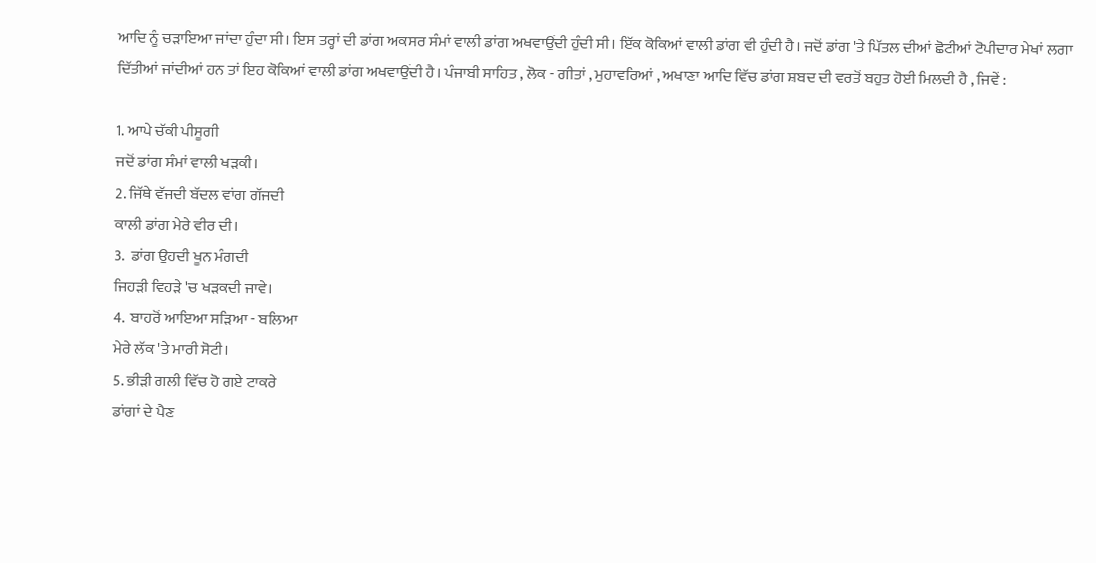ਆਦਿ ਨੂੰ ਚੜਾਇਆ ਜਾਂਦਾ ਹੁੰਦਾ ਸੀ। ਇਸ ਤਰ੍ਹਾਂ ਦੀ ਡਾਂਗ ਅਕਸਰ ਸੰਮਾਂ ਵਾਲੀ ਡਾਂਗ ਅਖਵਾਉਂਦੀ ਹੁੰਦੀ ਸੀ। ਇੱਕ ਕੋਕਿਆਂ ਵਾਲੀ ਡਾਂਗ ਵੀ ਹੁੰਦੀ ਹੈ। ਜਦੋਂ ਡਾਂਗ 'ਤੇ ਪਿੱਤਲ ਦੀਆਂ ਛੋਟੀਆਂ ਟੋਪੀਦਾਰ ਮੇਖਾਂ ਲਗਾ ਦਿੱਤੀਆਂ ਜਾਂਦੀਆਂ ਹਨ ਤਾਂ ਇਹ ਕੋਕਿਆਂ ਵਾਲੀ ਡਾਂਗ ਅਖਵਾਉਂਦੀ ਹੈ। ਪੰਜਾਬੀ ਸਾਹਿਤ , ਲੋਕ - ਗੀਤਾਂ , ਮੁਹਾਵਰਿਆਂ , ਅਖਾਣਾ ਆਦਿ ਵਿੱਚ ਡਾਂਗ ਸ਼ਬਦ ਦੀ ਵਰਤੋਂ ਬਹੁਤ ਹੋਈ ਮਿਲਦੀ ਹੈ , ਜਿਵੇਂ :

1. ਆਪੇ ਚੱਕੀ ਪੀਸੂਗੀ
ਜਦੋਂ ਡਾਂਗ ਸੰਮਾਂ ਵਾਲੀ ਖੜਕੀ।
2. ਜਿੱਥੇ ਵੱਜਦੀ ਬੱਦਲ ਵਾਂਗ ਗੱਜਦੀ
ਕਾਲੀ ਡਾਂਗ ਮੇਰੇ ਵੀਰ ਦੀ।
3.  ਡਾਂਗ ਉਹਦੀ ਖੂਨ ਮੰਗਦੀ
ਜਿਹੜੀ ਵਿਹੜੇ 'ਚ ਖੜਕਦੀ ਜਾਵੇ।
4.  ਬਾਹਰੋਂ ਆਇਆ ਸੜਿਆ - ਬਲਿਆ
ਮੇਰੇ ਲੱਕ 'ਤੇ ਮਾਰੀ ਸੋਟੀ।
5. ਭੀੜੀ ਗਲੀ ਵਿੱਚ ਹੋ ਗਏ ਟਾਕਰੇ
ਡਾਂਗਾਂ ਦੇ ਪੈਣ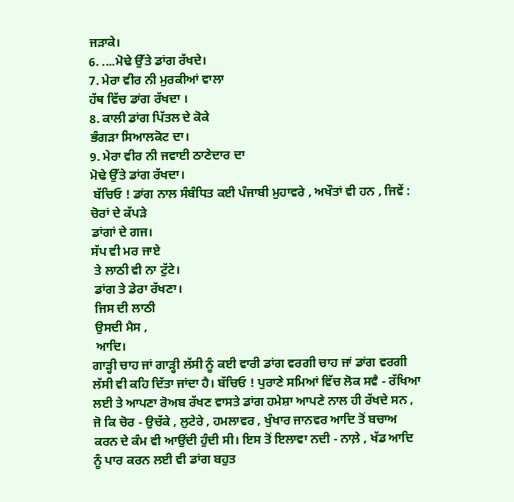ਜੜਾਕੇ।
6. ....ਮੋਢੇ ਉੱਤੇ ਡਾਂਗ ਰੱਖਦੇ।
7. ਮੇਰਾ ਵੀਰ ਨੀ ਮੁਰਕੀਆਂ ਵਾਲਾ
ਹੱਥ ਵਿੱਚ ਡਾਂਗ ਰੱਖਦਾ ।
8. ਕਾਲੀ ਡਾਂਗ ਪਿੱਤਲ ਦੇ ਕੋਕੇ
ਭੰਗੜਾ ਸਿਆਲਕੋਟ ਦਾ।
9. ਮੇਰਾ ਵੀਰ ਨੀ ਜਵਾਈ ਠਾਣੇਦਾਰ ਦਾ
ਮੋਢੇ ਉੱਤੇ ਡਾਂਗ ਰੱਖਦਾ।
 ਬੱਚਿਓ ! ਡਾਂਗ ਨਾਲ ਸੰਬੰਧਿਤ ਕਈ ਪੰਜਾਬੀ ਮੁਹਾਵਰੇ , ਅਖੌਤਾਂ ਵੀ ਹਨ , ਜਿਵੇਂ :
ਚੋਰਾਂ ਦੇ ਕੱਪੜੇ
ਡਾਂਗਾਂ ਦੇ ਗਜ।
ਸੱਪ ਵੀ ਮਰ ਜਾਏ
 ਤੇ ਲਾਠੀ ਵੀ ਨਾ ਟੁੱਟੇ।
 ਡਾਂਗ ਤੇ ਡੇਰਾ ਰੱਖਣਾ।
 ਜਿਸ ਦੀ ਲਾਠੀ
 ਉਸਦੀ ਮੈਸ ,
 ਆਦਿ।
ਗਾੜ੍ਹੀ ਚਾਹ ਜਾਂ ਗਾੜ੍ਹੀ ਲੱਸੀ ਨੂੰ ਕਈ ਵਾਰੀ ਡਾਂਗ ਵਰਗੀ ਚਾਹ ਜਾਂ ਡਾਂਗ ਵਰਗੀ ਲੱਸੀ ਵੀ ਕਹਿ ਦਿੱਤਾ ਜਾਂਦਾ ਹੈ। ਬੱਚਿਓ ! ਪੁਰਾਣੇ ਸਮਿਆਂ ਵਿੱਚ ਲੋਕ ਸਵੈ - ਰੱਖਿਆ ਲਈ ਤੇ ਆਪਣਾ ਰੋਅਬ ਰੱਖਣ ਵਾਸਤੇ ਡਾਂਗ ਹਮੇਸ਼ਾ ਆਪਣੇ ਨਾਲ ਹੀ ਰੱਖਦੇ ਸਨ , ਜੋ ਕਿ ਚੋਰ - ਉਚੱਕੇ , ਲੁਟੇਰੇ , ਹਮਲਾਵਰ , ਖੁੰਖਾਰ ਜਾਨਵਰ ਆਦਿ ਤੋਂ ਬਚਾਅ ਕਰਨ ਦੇ ਕੰਮ ਵੀ ਆਉਂਦੀ ਹੁੰਦੀ ਸੀ। ਇਸ ਤੋਂ ਇਲਾਵਾ ਨਦੀ - ਨਾਲ਼ੇ , ਖੱਡ ਆਦਿ ਨੂੰ ਪਾਰ ਕਰਨ ਲਈ ਵੀ ਡਾਂਗ ਬਹੁਤ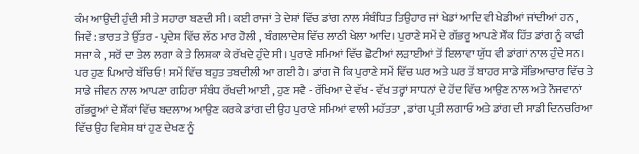ਕੰਮ ਆਉਂਦੀ ਹੁੰਦੀ ਸੀ ਤੇ ਸਹਾਰਾ ਬਣਦੀ ਸੀ। ਕਈ ਰਾਜਾਂ ਤੇ ਦੇਸ਼ਾਂ ਵਿੱਚ ਡਾਂਗ ਨਾਲ ਸੰਬੰਧਿਤ ਤਿਉਹਾਰ ਜਾਂ ਖੇਡਾਂ ਆਦਿ ਵੀ ਖੇਡੀਆਂ ਜਾਂਦੀਆਂ ਹਨ , ਜਿਵੇਂ : ਭਾਰਤ ਤੇ ਉੱਤਰ - ਪ੍ਰਦੇਸ਼ ਵਿੱਚ ਲੱਠ ਮਾਰ ਹੋਲੀ , ਬੰਗਲਾਦੇਸ਼ ਵਿੱਚ ਲਾਠੀ ਖੇਲਾ ਆਦਿ। ਪੁਰਾਣੇ ਸਮੇਂ ਦੇ ਗੱਭਰੂ ਆਪਣੇ ਸ਼ੌਂਕ ਹਿੱਤ ਡਾਂਗ ਨੂੰ ਕਾਫੀ ਸਜਾ ਕੇ , ਸਰੋਂ ਦਾ ਤੇਲ ਲਗਾ ਕੇ ਤੇ ਲਿਸ਼ਕਾ ਕੇ ਰੱਖਦੇ ਹੁੰਦੇ ਸੀ। ਪੁਰਾਣੇ ਸਮਿਆਂ ਵਿੱਚ ਛੋਟੀਆਂ ਲੜਾਈਆਂ ਤੋਂ ਇਲਾਵਾ ਯੁੱਧ ਵੀ ਡਾਂਗਾਂ ਨਾਲ ਹੁੰਦੇ ਸਨ। ਪਰ ਹੁਣ ਪਿਆਰੇ ਬੱਚਿਓ ! ਸਮੇਂ ਵਿੱਚ ਬਹੁਤ ਤਬਦੀਲੀ ਆ ਗਈ ਹੈ। ਡਾਂਗ ਜੋ ਕਿ ਪੁਰਾਣੇ ਸਮੇਂ ਵਿੱਚ ਘਰ ਅਤੇ ਘਰ ਤੋਂ ਬਾਹਰ ਸਾਡੇ ਸੱਭਿਆਚਾਰ ਵਿੱਚ ਤੇ ਸਾਡੇ ਜੀਵਨ ਨਾਲ ਆਪਣਾ ਗਹਿਰਾ ਸੰਬੰਧ ਰੱਖਦੀ ਆਈ , ਹੁਣ ਸਵੈ - ਰੱਖਿਆ ਦੇ ਵੱਖ - ਵੱਖ ਤਰ੍ਹਾਂ ਸਾਧਨਾਂ ਦੇ ਹੋਂਦ ਵਿੱਚ ਆਉਣ ਨਾਲ ਅਤੇ ਨੌਜਵਾਨਾਂ ਗੱਭਰੂਆਂ ਦੇ ਸ਼ੌਂਕਾਂ ਵਿੱਚ ਬਦਲਾਅ ਆਉਣ ਕਰਕੇ ਡਾਂਗ ਦੀ ਉਹ ਪੁਰਾਣੇ ਸਮਿਆਂ ਵਾਲੀ ਮਹੱਤਤਾ , ਡਾਂਗ ਪ੍ਰਤੀ ਲਗਾਓ ਅਤੇ ਡਾਂਗ ਦੀ ਸਾਡੀ ਦਿਨਚਰਿਆ ਵਿੱਚ ਉਹ ਵਿਸ਼ੇਸ਼ ਥਾਂ ਹੁਣ ਦੇਖਣ ਨੂੰ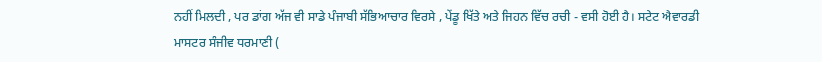ਨਹੀਂ ਮਿਲਦੀ , ਪਰ ਡਾਂਗ ਅੱਜ ਵੀ ਸਾਡੇ ਪੰਜਾਬੀ ਸੱਭਿਆਚਾਰ ਵਿਰਸੇ , ਪੇਂਡੂ ਖਿੱਤੇ ਅਤੇ ਜਿਹਨ ਵਿੱਚ ਰਚੀ - ਵਸੀ ਹੋਈ ਹੈ। ਸਟੇਟ ਐਵਾਰਡੀ ਮਾਸਟਰ ਸੰਜੀਵ ਧਰਮਾਣੀ (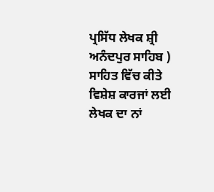ਪ੍ਰਸਿੱਧ ਲੇਖਕ ਸ਼੍ਰੀ ਅਨੰਦਪੁਰ ਸਾਹਿਬ )
ਸਾਹਿਤ ਵਿੱਚ ਕੀਤੇ ਵਿਸ਼ੇਸ਼ ਕਾਰਜਾਂ ਲਈ ਲੇਖਕ ਦਾ ਨਾਂ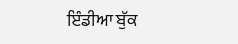ਇੰਡੀਆ ਬੁੱਕ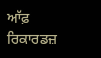ਆੱਫ਼ ਰਿਕਾਰਡਜ਼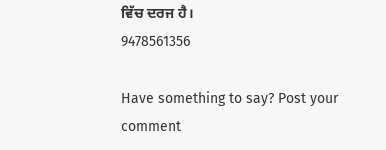ਵਿੱਚ ਦਰਜ ਹੈ।
9478561356

Have something to say? Post your comment